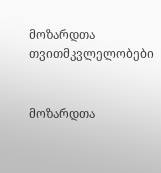მოზარდთა თვითმკვლელობები


მოზარდთა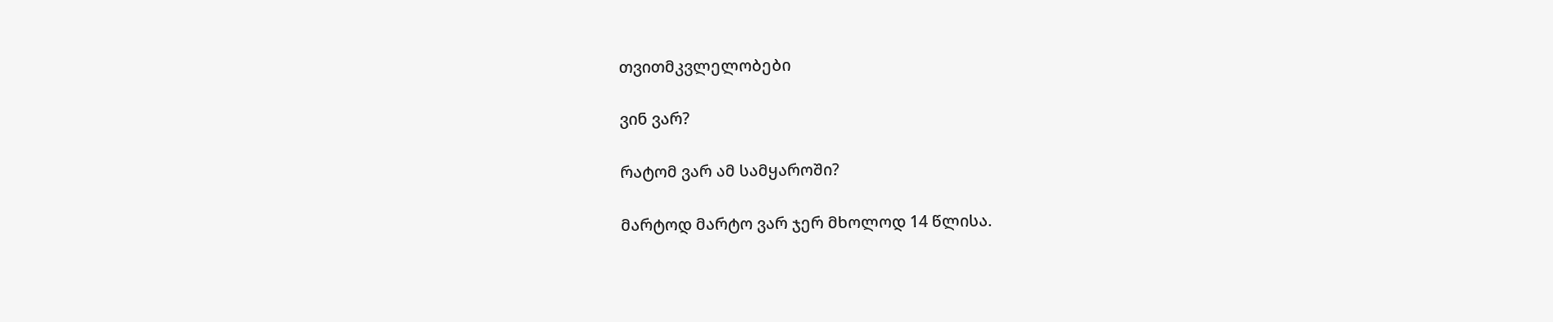თვითმკვლელობები

ვინ ვარ?

რატომ ვარ ამ სამყაროში?

მარტოდ მარტო ვარ ჯერ მხოლოდ 14 წლისა.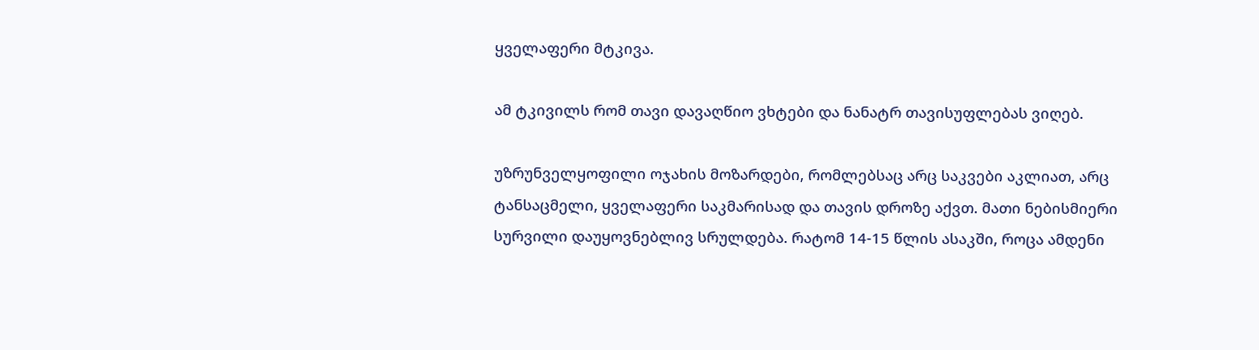ყველაფერი მტკივა.

ამ ტკივილს რომ თავი დავაღწიო ვხტები და ნანატრ თავისუფლებას ვიღებ.

უზრუნველყოფილი ოჯახის მოზარდები, რომლებსაც არც საკვები აკლიათ, არც ტანსაცმელი, ყველაფერი საკმარისად და თავის დროზე აქვთ. მათი ნებისმიერი სურვილი დაუყოვნებლივ სრულდება. რატომ 14-15 წლის ასაკში, როცა ამდენი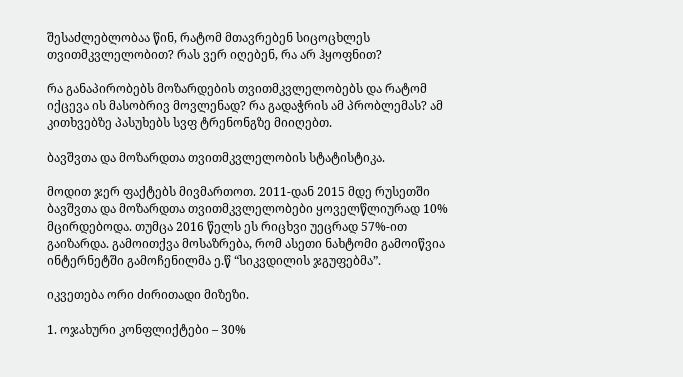შესაძლებლობაა წინ, რატომ მთავრებენ სიცოცხლეს თვითმკვლელობით? რას ვერ იღებენ, რა არ ჰყოფნით?

რა განაპირობებს მოზარდების თვითმკვლელობებს და რატომ იქცევა ის მასობრივ მოვლენად? რა გადაჭრის ამ პრობლემას? ამ კითხვებზე პასუხებს სვფ ტრენონგზე მიიღებთ.

ბავშვთა და მოზარდთა თვითმკვლელობის სტატისტიკა.

მოდით ჯერ ფაქტებს მივმართოთ. 2011-დან 2015 მდე რუსეთში ბავშვთა და მოზარდთა თვითმკვლელობები ყოველწლიურად 10% მცირდებოდა. თუმცა 2016 წელს ეს რიცხვი უეცრად 57%-ით გაიზარდა. გამოითქვა მოსაზრება, რომ ასეთი ნახტომი გამოიწვია ინტერნეტში გამოჩენილმა ე.წ “სიკვდილის ჯგუფებმა”.

იკვეთება ორი ძირითადი მიზეზი.

1. ოჯახური კონფლიქტები – 30%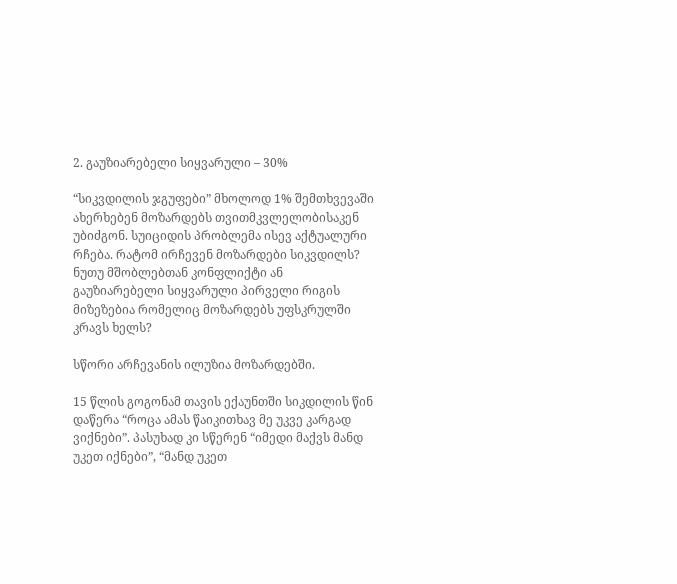2. გაუზიარებელი სიყვარული – 30%

“სიკვდილის ჯგუფები” მხოლოდ 1% შემთხვევაში ახერხებენ მოზარდებს თვითმკვლელობისაკენ უბიძგონ. სუიციდის პრობლემა ისევ აქტუალური რჩება. რატომ ირჩევენ მოზარდები სიკვდილს? ნუთუ მშობლებთან კონფლიქტი ან გაუზიარებელი სიყვარული პირველი რიგის მიზეზებია რომელიც მოზარდებს უფსკრულში კრავს ხელს?

სწორი არჩევანის ილუზია მოზარდებში.

15 წლის გოგონამ თავის ექაუნთში სიკდილის წინ დაწერა “როცა ამას წაიკითხავ მე უკვე კარგად ვიქნები”. პასუხად კი სწერენ “იმედი მაქვს მანდ უკეთ იქნები”, “მანდ უკეთ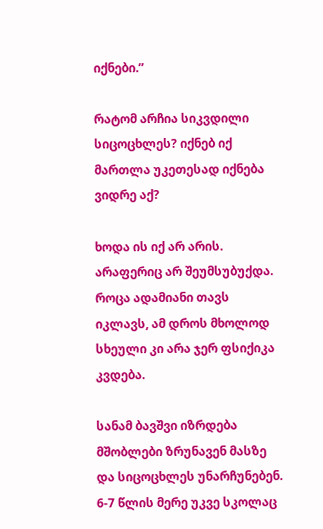იქნები.”

რატომ არჩია სიკვდილი სიცოცხლეს? იქნებ იქ მართლა უკეთესად იქნება ვიდრე აქ?

ხოდა ის იქ არ არის. არაფერიც არ შეუმსუბუქდა. როცა ადამიანი თავს იკლავს, ამ დროს მხოლოდ სხეული კი არა ჯერ ფსიქიკა კვდება.

სანამ ბავშვი იზრდება მშობლები ზრუნავენ მასზე და სიცოცხლეს უნარჩუნებენ. 6-7 წლის მერე უკვე სკოლაც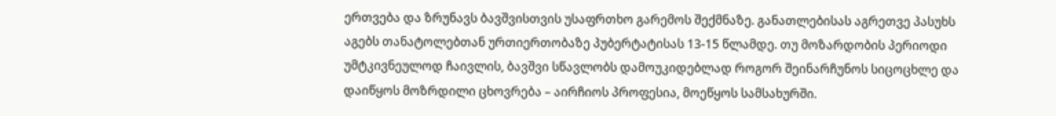ერთვება და ზრუნავს ბავშვისთვის უსაფრთხო გარემოს შექმნაზე. განათლებისას აგრეთვე პასუხს აგებს თანატოლებთან ურთიერთობაზე პუბერტატისას 13-15 წლამდე. თუ მოზარდობის პერიოდი უმტკივნეულოდ ჩაივლის, ბავშვი სწავლობს დამოუკიდებლად როგორ შეინარჩუნოს სიცოცხლე და დაიწყოს მოზრდილი ცხოვრება – აირჩიოს პროფესია, მოეწყოს სამსახურში.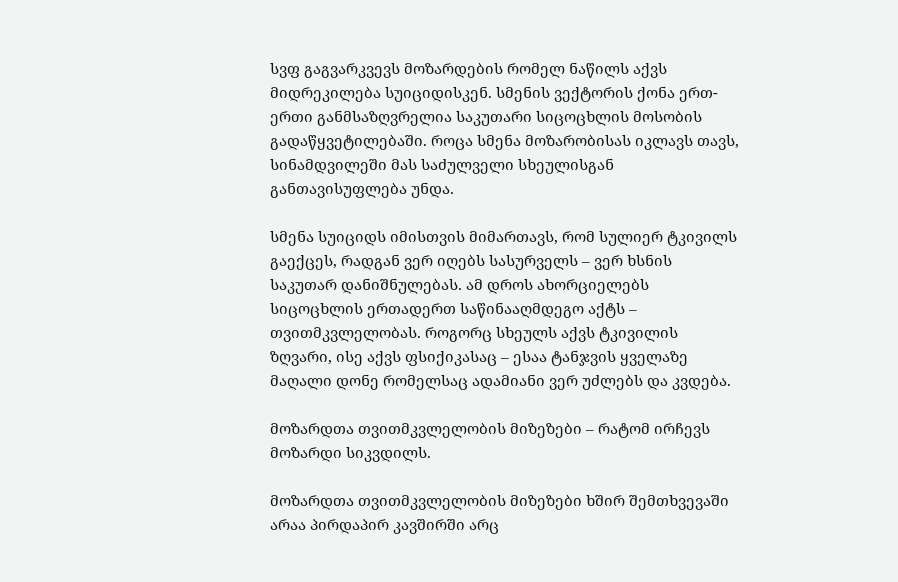სვფ გაგვარკვევს მოზარდების რომელ ნაწილს აქვს მიდრეკილება სუიციდისკენ. სმენის ვექტორის ქონა ერთ-ერთი განმსაზღვრელია საკუთარი სიცოცხლის მოსობის გადაწყვეტილებაში. როცა სმენა მოზარობისას იკლავს თავს, სინამდვილეში მას საძულველი სხეულისგან განთავისუფლება უნდა.

სმენა სუიციდს იმისთვის მიმართავს, რომ სულიერ ტკივილს გაექცეს, რადგან ვერ იღებს სასურველს – ვერ ხსნის საკუთარ დანიშნულებას. ამ დროს ახორციელებს სიცოცხლის ერთადერთ საწინააღმდეგო აქტს – თვითმკვლელობას. როგორც სხეულს აქვს ტკივილის ზღვარი, ისე აქვს ფსიქიკასაც – ესაა ტანჯვის ყველაზე მაღალი დონე რომელსაც ადამიანი ვერ უძლებს და კვდება.

მოზარდთა თვითმკვლელობის მიზეზები – რატომ ირჩევს მოზარდი სიკვდილს.

მოზარდთა თვითმკვლელობის მიზეზები ხშირ შემთხვევაში არაა პირდაპირ კავშირში არც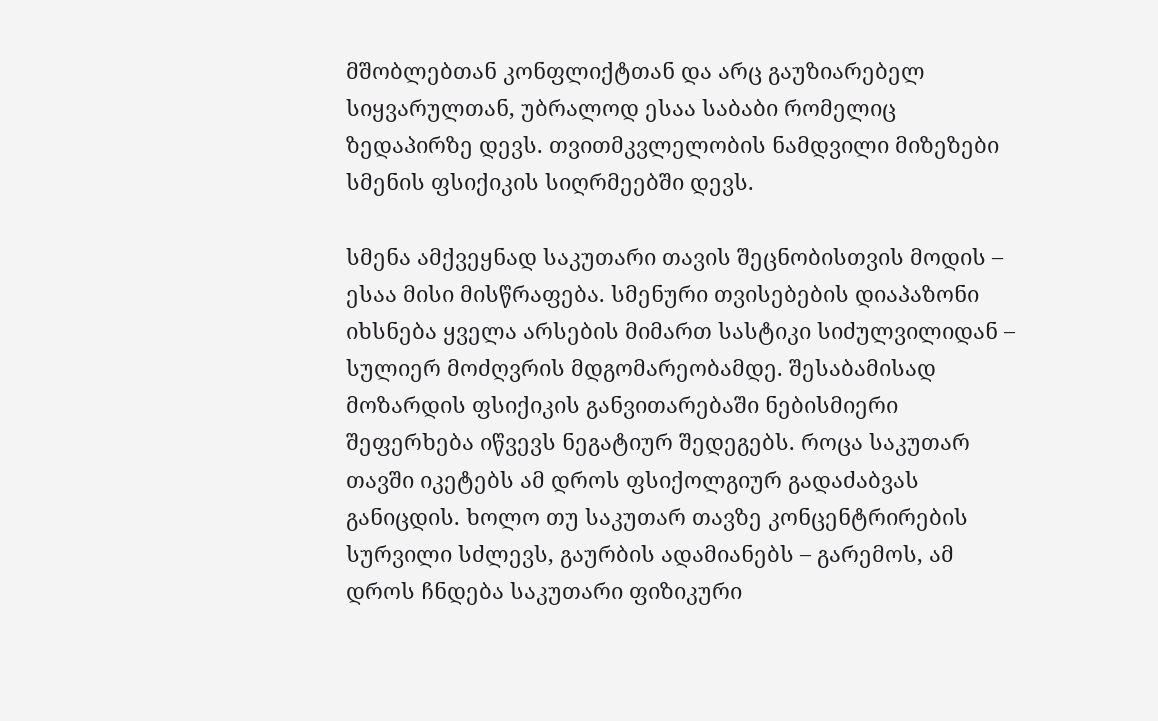მშობლებთან კონფლიქტთან და არც გაუზიარებელ სიყვარულთან, უბრალოდ ესაა საბაბი რომელიც ზედაპირზე დევს. თვითმკვლელობის ნამდვილი მიზეზები სმენის ფსიქიკის სიღრმეებში დევს.

სმენა ამქვეყნად საკუთარი თავის შეცნობისთვის მოდის – ესაა მისი მისწრაფება. სმენური თვისებების დიაპაზონი იხსნება ყველა არსების მიმართ სასტიკი სიძულვილიდან – სულიერ მოძღვრის მდგომარეობამდე. შესაბამისად მოზარდის ფსიქიკის განვითარებაში ნებისმიერი შეფერხება იწვევს ნეგატიურ შედეგებს. როცა საკუთარ თავში იკეტებს ამ დროს ფსიქოლგიურ გადაძაბვას განიცდის. ხოლო თუ საკუთარ თავზე კონცენტრირების სურვილი სძლევს, გაურბის ადამიანებს – გარემოს, ამ დროს ჩნდება საკუთარი ფიზიკური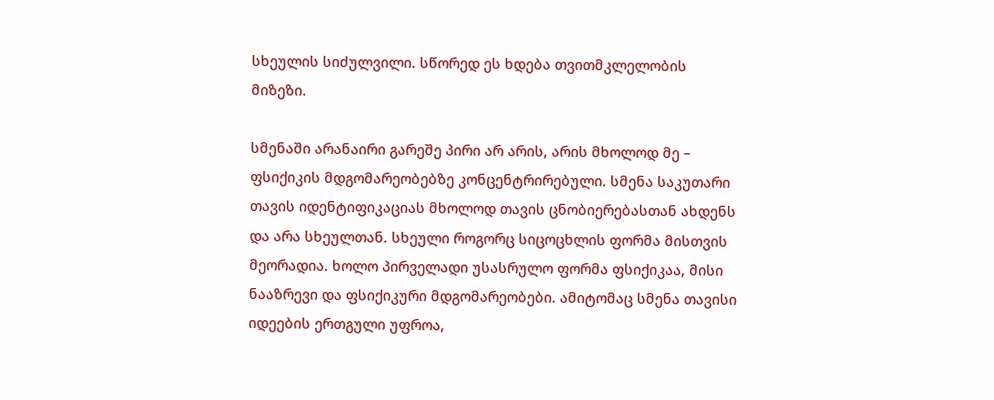სხეულის სიძულვილი. სწორედ ეს ხდება თვითმკლელობის მიზეზი.

სმენაში არანაირი გარეშე პირი არ არის, არის მხოლოდ მე – ფსიქიკის მდგომარეობებზე კონცენტრირებული. სმენა საკუთარი თავის იდენტიფიკაციას მხოლოდ თავის ცნობიერებასთან ახდენს და არა სხეულთან. სხეული როგორც სიცოცხლის ფორმა მისთვის მეორადია. ხოლო პირველადი უსასრულო ფორმა ფსიქიკაა, მისი ნააზრევი და ფსიქიკური მდგომარეობები. ამიტომაც სმენა თავისი იდეების ერთგული უფროა,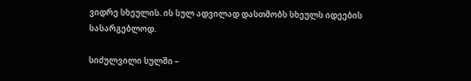ვიდრე სხეულის. ის სულ ადვილად დასთმობს სხეულს იდეების სასარგებლოდ.

სიძულვილი სულში –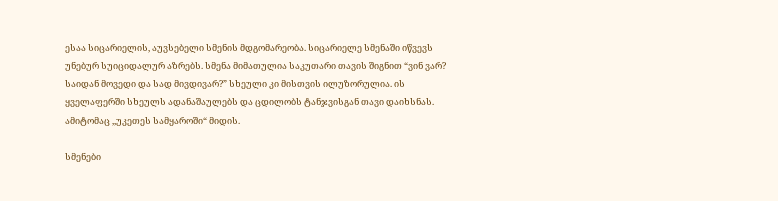ესაა სიცარიელის, აუვსებელი სმენის მდგომარეობა. სიცარიელე სმენაში იწვევს უნებურ სუიციდალურ აზრებს. სმენა მიმათულია საკუთარი თავის შიგნით “ვინ ვარ? საიდან მოვედი და სად მივდივარ?” სხეული კი მისთვის ილუზორულია. ის ყველაფერში სხეულს ადანაშაულებს და ცდილობს ტანჯვისგან თავი დაიხსნას. ამიტომაც ,,უკეთეს სამყაროში“ მიდის.

სმენები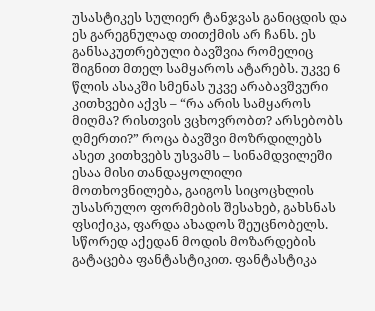უსასტიკეს სულიერ ტანჯვას განიცდის და ეს გარეგნულად თითქმის არ ჩანს. ეს განსაკუთრებული ბავშვია რომელიც შიგნით მთელ სამყაროს ატარებს. უკვე 6 წლის ასაკში სმენას უკვე არაბავშვური კითხვები აქვს – “რა არის სამყაროს მიღმა? რისთვის ვცხოვრობთ? არსებობს ღმერთი?” როცა ბავშვი მოზრდილებს ასეთ კითხვებს უსვამს – სინამდვილეში ესაა მისი თანდაყოლილი მოთხოვნილება, გაიგოს სიცოცხლის უსასრულო ფორმების შესახებ, გახსნას ფსიქიკა, ფარდა ახადოს შეუცნობელს. სწორედ აქედან მოდის მოზარდების გატაცება ფანტასტიკით. ფანტასტიკა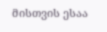მისთვის ესაა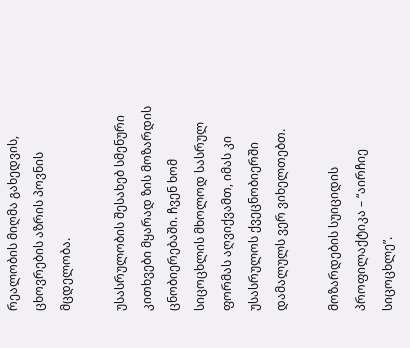რეალობის მიღმა გახედვის, ცხოვრების აზრის პოვნის მცდელობა.

უსასრულობის შესახებ სმენური კითხვები მყარად ზის მოზარდის ცნობიერებაში. ჩვენ ხომ სიცოცხლის მხოლოდ სასრულ ფორმას აღვიქვამთ, იმას კი უსასრულოს ქვეცნობიერში დამალულს ვერ ვიხელთებთ.

მოზარდების სუიციდის პროფილაქტიკა – “აირჩიე სიცოცხლე”.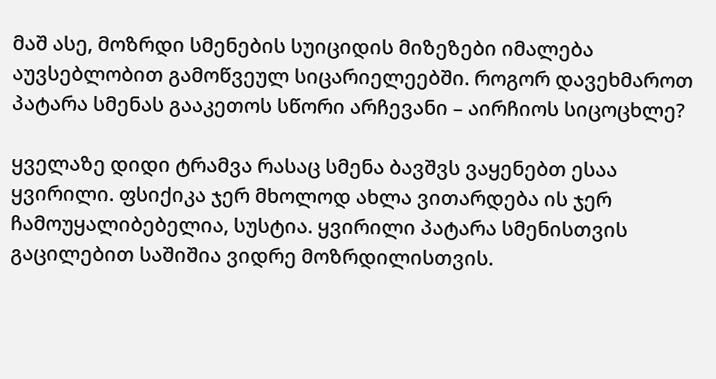მაშ ასე, მოზრდი სმენების სუიციდის მიზეზები იმალება აუვსებლობით გამოწვეულ სიცარიელეებში. როგორ დავეხმაროთ პატარა სმენას გააკეთოს სწორი არჩევანი – აირჩიოს სიცოცხლე?

ყველაზე დიდი ტრამვა რასაც სმენა ბავშვს ვაყენებთ ესაა ყვირილი. ფსიქიკა ჯერ მხოლოდ ახლა ვითარდება ის ჯერ ჩამოუყალიბებელია, სუსტია. ყვირილი პატარა სმენისთვის გაცილებით საშიშია ვიდრე მოზრდილისთვის.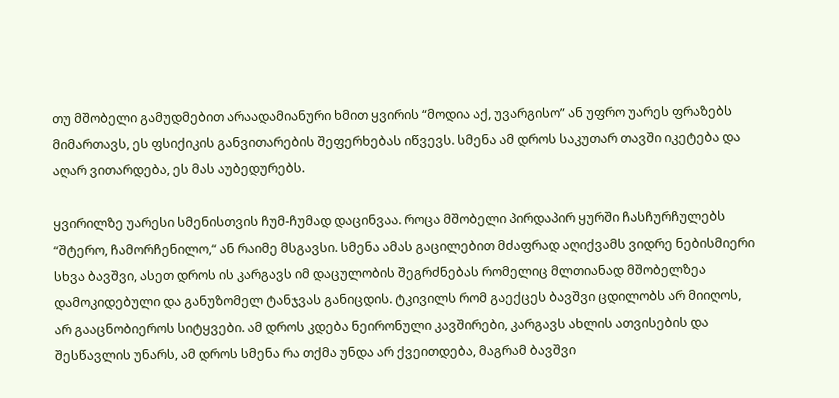თუ მშობელი გამუდმებით არაადამიანური ხმით ყვირის “მოდია აქ, უვარგისო” ან უფრო უარეს ფრაზებს მიმართავს, ეს ფსიქიკის განვითარების შეფერხებას იწვევს. სმენა ამ დროს საკუთარ თავში იკეტება და აღარ ვითარდება, ეს მას აუბედურებს.

ყვირილზე უარესი სმენისთვის ჩუმ-ჩუმად დაცინვაა. როცა მშობელი პირდაპირ ყურში ჩასჩურჩულებს “შტერო, ჩამორჩენილო,“ ან რაიმე მსგავსი. სმენა ამას გაცილებით მძაფრად აღიქვამს ვიდრე ნებისმიერი სხვა ბავშვი, ასეთ დროს ის კარგავს იმ დაცულობის შეგრძნებას რომელიც მლთიანად მშობელზეა დამოკიდებული და განუზომელ ტანჯვას განიცდის. ტკივილს რომ გაექცეს ბავშვი ცდილობს არ მიიღოს, არ გააცნობიეროს სიტყვები. ამ დროს კდება ნეირონული კავშირები, კარგავს ახლის ათვისების და შესწავლის უნარს, ამ დროს სმენა რა თქმა უნდა არ ქვეითდება, მაგრამ ბავშვი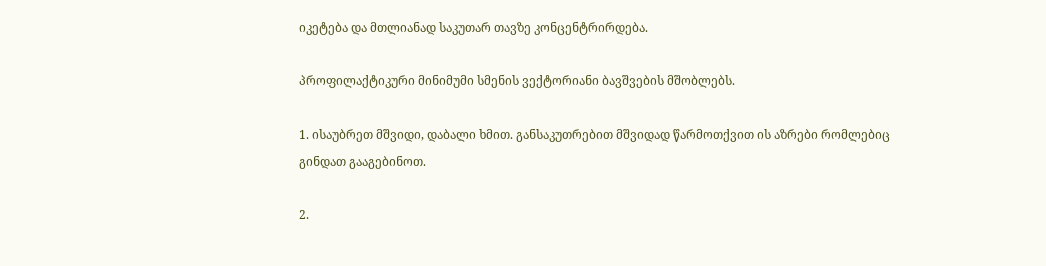იკეტება და მთლიანად საკუთარ თავზე კონცენტრირდება.

პროფილაქტიკური მინიმუმი სმენის ვექტორიანი ბავშვების მშობლებს.

1. ისაუბრეთ მშვიდი, დაბალი ხმით. განსაკუთრებით მშვიდად წარმოთქვით ის აზრები რომლებიც გინდათ გააგებინოთ.

2.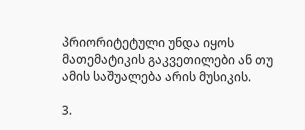პრიორიტეტული უნდა იყოს მათემატიკის გაკვეთილები ან თუ ამის საშუალება არის მუსიკის.

3.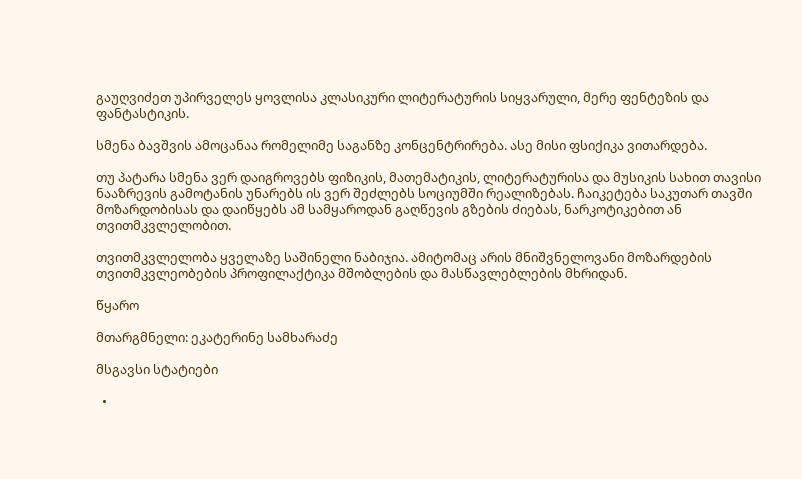გაუღვიძეთ უპირველეს ყოვლისა კლასიკური ლიტერატურის სიყვარული, მერე ფენტეზის და ფანტასტიკის.

სმენა ბავშვის ამოცანაა რომელიმე საგანზე კონცენტრირება. ასე მისი ფსიქიკა ვითარდება.

თუ პატარა სმენა ვერ დაიგროვებს ფიზიკის, მათემატიკის, ლიტერატურისა და მუსიკის სახით თავისი ნააზრევის გამოტანის უნარებს ის ვერ შეძლებს სოციუმში რეალიზებას. ჩაიკეტება საკუთარ თავში მოზარდობისას და დაიწყებს ამ სამყაროდან გაღწევის გზების ძიებას, ნარკოტიკებით ან თვითმკვლელობით.

თვითმკვლელობა ყველაზე საშინელი ნაბიჯია. ამიტომაც არის მნიშვნელოვანი მოზარდების თვითმკვლეობების პროფილაქტიკა მშობლების და მასწავლებლების მხრიდან.

წყარო

მთარგმნელი: ეკატერინე სამხარაძე

მსგავსი სტატიები

  •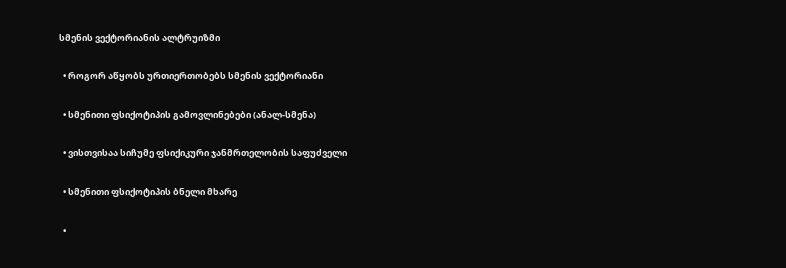სმენის ვექტორიანის ალტრუიზმი

  • როგორ აწყობს ურთიერთობებს სმენის ვექტორიანი

  • სმენითი ფსიქოტიპის გამოვლინებები (ანალ-სმენა)

  • ვისთვისაა სიჩუმე ფსიქიკური ჯანმრთელობის საფუძველი

  • სმენითი ფსიქოტიპის ბნელი მხარე

  •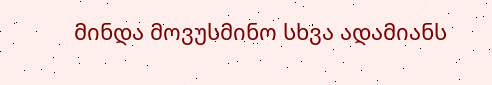მინდა მოვუსმინო სხვა ადამიანს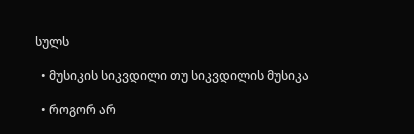სულს

  • მუსიკის სიკვდილი თუ სიკვდილის მუსიკა

  • როგორ არ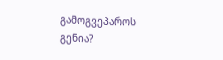გამოგვეპაროს გენია?